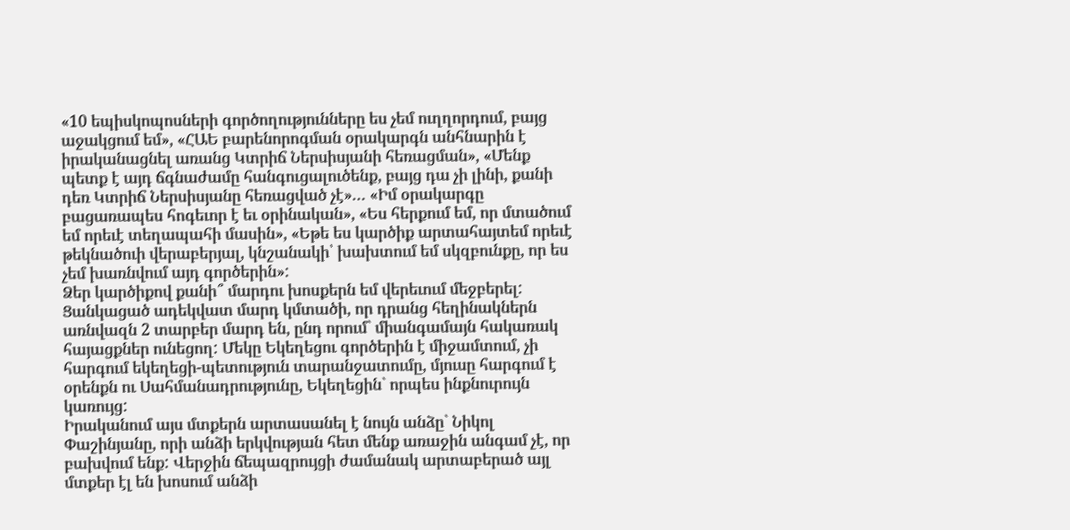«10 եպիսկոպոսների գործողությունները ես չեմ ուղղորդում, բայց աջակցում եմ», «ՀԱԵ բարենորոգման օրակարգն անհնարին է իրականացնել առանց Կտրիճ Ներսիսյանի հեռացման», «Մենք պետք է այդ ճգնաժամը հանգուցալուծենք, բայց դա չի լինի, քանի դեռ Կտրիճ Ներսիսյանը հեռացված չէ»… «Իմ օրակարգը բացառապես հոգեւոր է եւ օրինական», «Ես հերքում եմ, որ մտածում եմ որեւէ տեղապահի մասին», «Եթե ես կարծիք արտահայտեմ որեւէ թեկնածուի վերաբերյալ, կնշանակի՝ խախտում եմ սկզբունքը, որ ես չեմ խառնվում այդ գործերին»:
Ձեր կարծիքով քանի՞ մարդու խոսքերն եմ վերեւում մեջբերել: Ցանկացած ադեկվատ մարդ կմտածի, որ դրանց հեղինակներն առնվազն 2 տարբեր մարդ են, ընդ որում` միանգամայն հակառակ հայացքներ ունեցող: Մեկը Եկեղեցու գործերին է միջամտում, չի հարգում եկեղեցի-պետություն տարանջատումը, մյուսը հարգում է օրենքն ու Սահմանադրությունը, Եկեղեցին` որպես ինքնուրույն կառույց:
Իրականում այս մտքերն արտասանել է նույն անձը` Նիկոլ Փաշինյանը, որի անձի երկվության հետ մենք առաջին անգամ չէ, որ բախվում ենք: Վերջին ճեպազրույցի ժամանակ արտաբերած այլ մտքեր էլ են խոսում անձի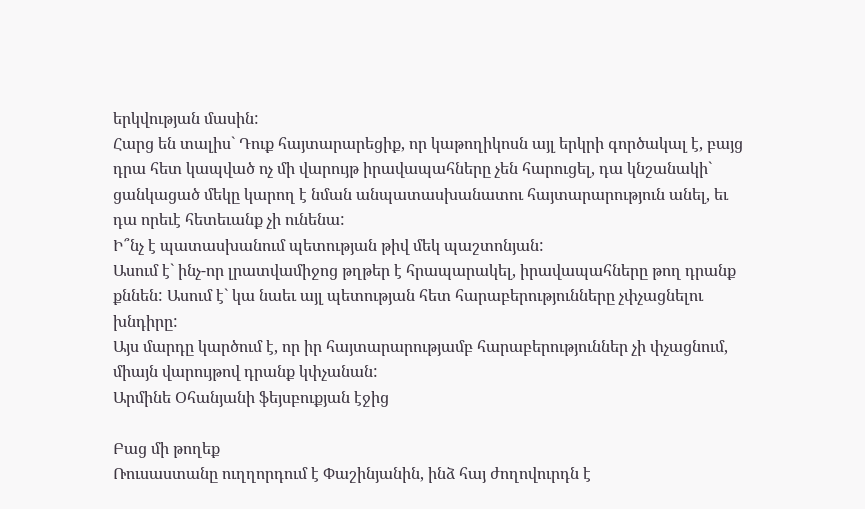երկվության մասին:
Հարց են տալիս` Դուք հայտարարեցիք, որ կաթողիկոսն այլ երկրի գործակալ է, բայց դրա հետ կապված ոչ մի վարույթ իրավապահները չեն հարուցել, դա կնշանակի` ցանկացած մեկը կարող է նման անպատասխանատու հայտարարություն անել, եւ դա որեւէ հետեւանք չի ունենա:
Ի՞նչ է պատասխանում պետության թիվ մեկ պաշտոնյան:
Ասում է` ինչ-որ լրատվամիջոց թղթեր է հրապարակել, իրավապահները թող դրանք քննեն: Ասում է` կա նաեւ այլ պետության հետ հարաբերությունները չփչացնելու խնդիրը:
Այս մարդը կարծում է, որ իր հայտարարությամբ հարաբերություններ չի փչացնում, միայն վարույթով դրանք կփչանան:
Արմինե Օհանյանի ֆեյսբուքյան էջից

Բաց մի թողեք
Ռուսաստանը ուղղորդում է Փաշինյանին, ինձ հայ ժողովուրդն է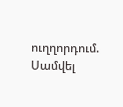ուղղորդում. Սամվել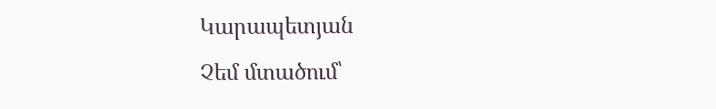Կարապետյան
Չեմ մտածում՝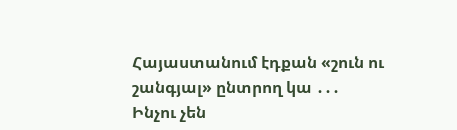Հայաստանում էդքան «շուն ու շանգյալ» ընտրող կա ․․․
Ինչու չեն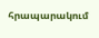հրապարակում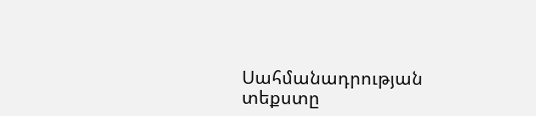Սահմանադրության տեքստը